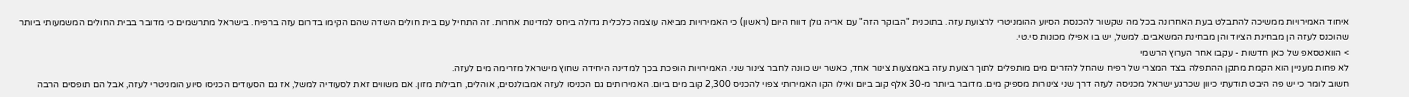איחוד האמירויות ממשיכה להתבלט בעת האחרונה בכל מה שקשור להכנסת הסיוע ההומניטרי לרצועת עזה. בתוכנית "הבוקר הזה" עם אריה גולן דווח היום (ראשון) כי האמירויות מביאה עוצמה כלכלית גדולה ביחס למדינות אחרות. זה התחיל עם בית חולים השדה שהם הקימו בדרום עזה ברפיח. בישראל מתרשמים כי מדובר בבית החולים המשמעותי ביותר שהוכנס לעזה הן מבחינת הציוד והן מבחינת המשאבים. למשל, יש בו אפילו מכונות סי.טי.
> הוואטסאפ של כאן חדשות - עקבו אחר הערוץ הרשמי
לא פחות מעניין הוא הקמת מתקן ההתפלה בצד המצרי של רפיח שהחל להזרים מים מותפלים לתוך רצועת עזה באמצעות צינור אחד, כאשר יש כוונה לחבר צינור שני. האמירויות הופכת בכך למדינה היחידה שחוץ מישראל מזרימה מים לעזה.
חשוב לומר כי יש פה היבט תודעתי כיוון שכרגע ישראל מכניסה לעזה דרך שני צינורות מספיק מים. מדובר ביותר מ-30 אלף קוב ביום ואילו הקו האמירותי צפוי להכניס 2,300 קוב מים ביום. האמירותים גם הכניסו לעזה אמבולנסים, אוהלים, חבילות מזון. אם משווים זאת לסעודיה למשל, אז גם הסעודים הכניסו סיוע הומניטרי לעזה, אבל הם תופסים הרבה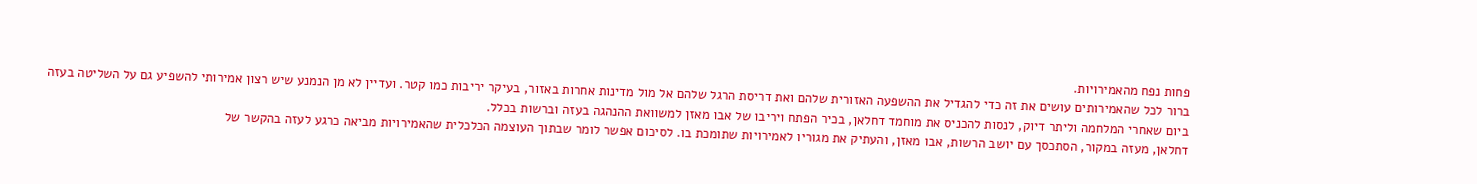פחות נפח מהאמירויות.
ברור לכל שהאמירותים עושים את זה כדי להגדיל את ההשפעה האזורית שלהם ואת דריסת הרגל שלהם אל מול מדינות אחרות באזור, בעיקר יריבות כמו קטר. ועדיין לא מן הנמנע שיש רצון אמירותי להשפיע גם על השליטה בעזה ביום שאחרי המלחמה וליתר דיוק, לנסות להכניס את מוחמד דחלאן, בכיר הפתח ויריבו של אבו מאזן למשוואת ההנהגה בעזה וברשות בכלל.
דחלאן, מעזה במקור, הסתכסך עם יושב הרשות, אבו מאזן, והעתיק את מגוריו לאמירויות שתומכת בו. לסיכום אפשר לומר שבתוך העוצמה הכלכלית שהאמירויות מביאה כרגע לעזה בהקשר של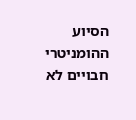הסיוע ההומניטרי חבויים לא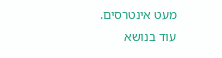מעט אינטרסים.
עוד בנושא